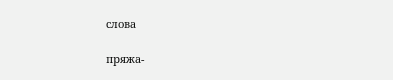слова

пряжа-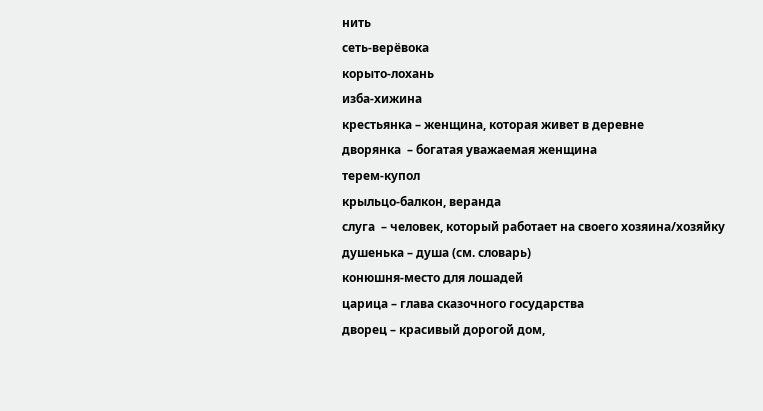нить
сеть-верёвока
корыто-лохань
изба-хижина
крестьянка – женщина, которая живет в деревне
дворянка  – богатая уважаемая женщина
терем-купол
крыльцо-балкон, веранда
слуга  – человек, который работает на своего хозяина/хозяйку
душенька – душа (см. словарь)
конюшня-место для лошадей
царица – глава сказочного государства
дворец – красивый дорогой дом,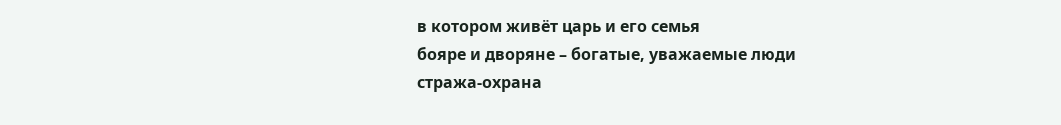в котором живёт царь и его семья
бояре и дворяне – богатые, уважаемые люди
стража-охрана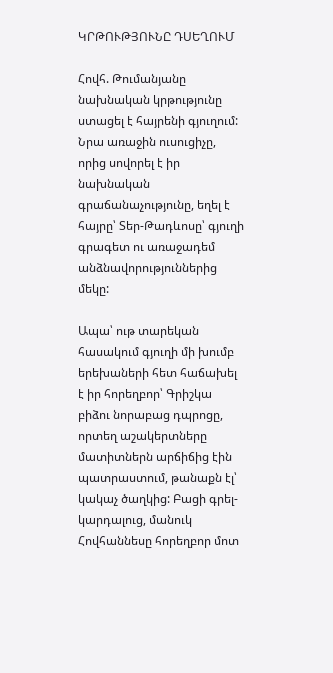ԿՐԹՈՒԹՅՈՒՆԸ ԴՍԵՂՈՒՄ

Հովհ. Թումանյանը նախնական կրթությունը ստացել է հայրենի գյուղում: Նրա առաջին ուսուցիչը, որից սովորել է իր նախնական գրաճանաչությունը, եղել է հայրը՝ Տեր-Թադևոսը՝ գյուղի գրագետ ու առաջադեմ անձնավորություններից մեկը:

Ապա՝ ութ տարեկան հասակում գյուղի մի խումբ երեխաների հետ հաճախել է իր հորեղբոր՝ Գրիշկա բիձու նորաբաց դպրոցը, որտեղ աշակերտները մատիտներն արճիճից էին պատրաստում, թանաքն էլ՝  կակաչ ծաղկից: Բացի գրել-կարդալուց, մանուկ Հովհաննեսը հորեղբոր մոտ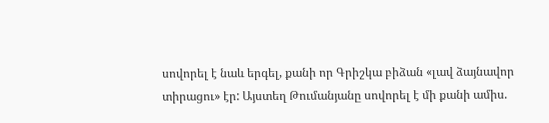սովորել է նաև երգել, քանի որ Գրիշկա բիձան «լավ ձայնավոր տիրացու» էր: Այստեղ Թումանյանը սովորել է մի քանի ամիս.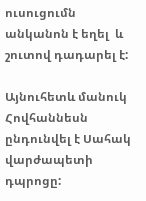ուսուցումն անկանոն է եղել  և շուտով դադարել է:

Այնուհետև մանուկ Հովհաննեսն ընդունվել է Սահակ վարժապետի դպրոցը: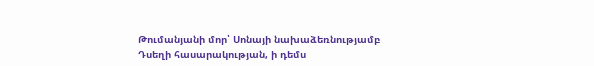Թումանյանի մոր՝ Սոնայի նախաձեռնությամբ Դսեղի հասարակության, ի դեմս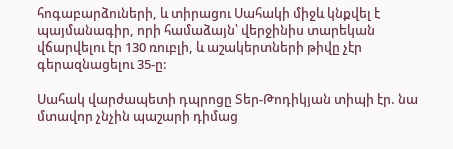հոգաբարձուների, և տիրացու Սահակի միջև կնքվել է պայմանագիր, որի համաձայն՝ վերջինիս տարեկան վճարվելու էր 130 ռուբլի, և աշակերտների թիվը չէր գերազնացելու 35-ը:

Սահակ վարժապետի դպրոցը Տեր-Թոդիկյան տիպի էր. նա մտավոր չնչին պաշարի դիմաց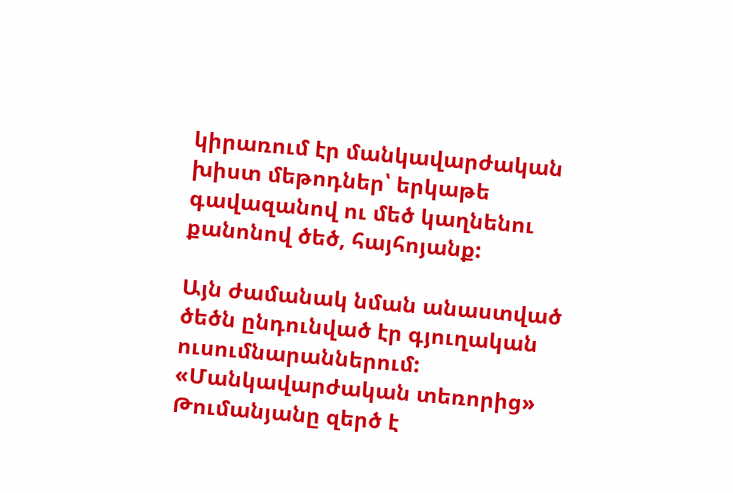կիրառում էր մանկավարժական խիստ մեթոդներ՝ երկաթե գավազանով ու մեծ կաղնենու քանոնով ծեծ, հայհոյանք:

Այն ժամանակ նման անաստված ծեծն ընդունված էր գյուղական ուսումնարաններում: «Մանկավարժական տեռորից» Թումանյանը զերծ է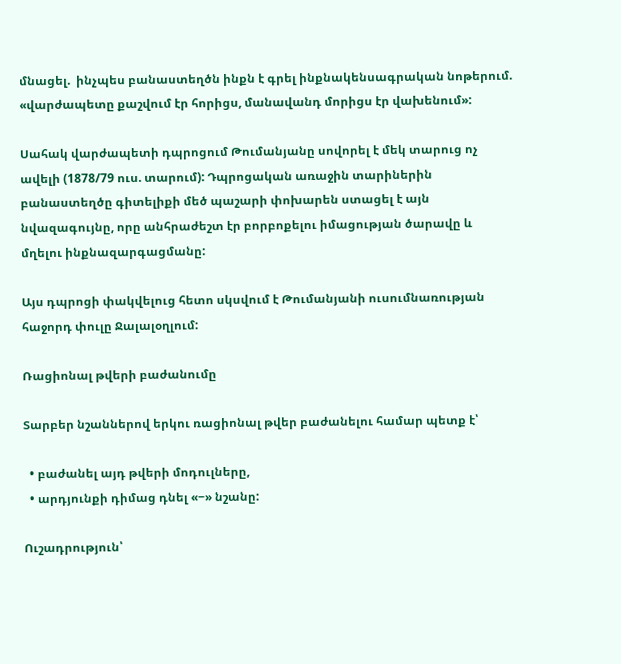մնացել.  ինչպես բանաստեղծն ինքն է գրել ինքնակենսագրական նոթերում. «վարժապետը քաշվում էր հորիցս, մանավանդ մորիցս էր վախենում»:

Սահակ վարժապետի դպրոցում Թումանյանը սովորել է մեկ տարուց ոչ ավելի (1878/79 ուս. տարում): Դպրոցական առաջին տարիներին բանաստեղծը գիտելիքի մեծ պաշարի փոխարեն ստացել է այն նվազագույնը, որը անհրաժեշտ էր բորբոքելու իմացության ծարավը և մղելու ինքնազարգացմանը:

Այս դպրոցի փակվելուց հետո սկսվում է Թումանյանի ուսումնառության հաջորդ փուլը Ջալալօղլում:

Ռացիոնալ թվերի բաժանումը

Տարբեր նշաններով երկու ռացիոնալ թվեր բաժանելու համար պետք է՝

  • բաժանել այդ թվերի մոդուլները,
  • արդյունքի դիմաց դնել «−» նշանը:

Ուշադրություն՝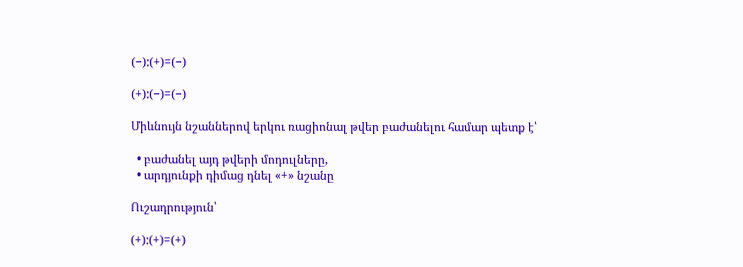(−):(+)=(−)

(+):(−)=(−)

Միևնույն նշաններով երկու ռացիոնալ թվեր բաժանելու համար պետք է՝

  • բաժանել այդ թվերի մոդուլները,
  • արդյունքի դիմաց դնել «+» նշանը

Ուշադրություն՝

(+):(+)=(+)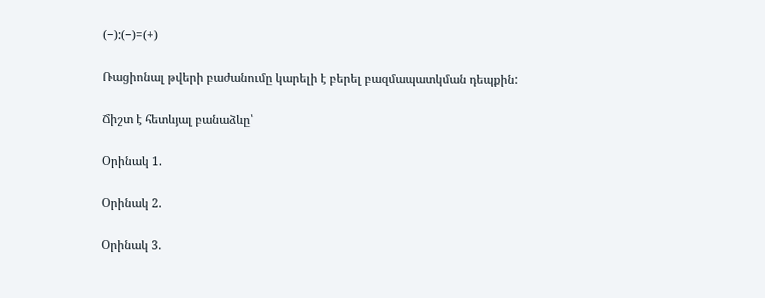(−):(−)=(+)

Ռացիոնալ թվերի բաժանումը կարելի է բերել բազմապատկման դեպքին:

Ճիշտ է հետևյալ բանաձևը՝

Օրինակ 1.

Օրինակ 2.

Օրինակ 3.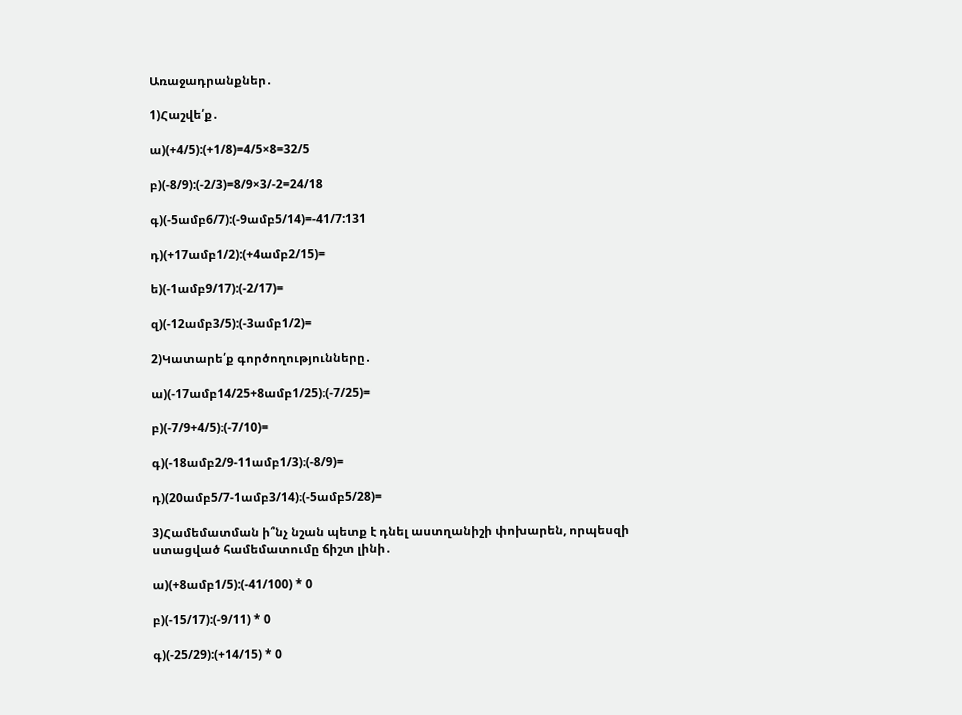Առաջադրանքներ․

1)Հաշվե՛ք․

ա)(+4/5):(+1/8)=4/5×8=32/5

բ)(-8/9):(-2/3)=8/9×3/-2=24/18

գ)(-5ամբ6/7):(-9ամբ5/14)=-41/7:131

դ)(+17ամբ1/2):(+4ամբ2/15)=

ե)(-1ամբ9/17):(-2/17)=

զ)(-12ամբ3/5):(-3ամբ1/2)=

2)Կատարե՛ք գործողությունները․

ա)(-17ամբ14/25+8ամբ1/25)։(-7/25)=

բ)(-7/9+4/5)։(-7/10)=

գ)(-18ամբ2/9-11ամբ1/3)։(-8/9)=

դ)(20ամբ5/7-1ամբ3/14)։(-5ամբ5/28)=

3)Համեմատման ի՞նչ նշան պետք է դնել աստղանիշի փոխարեն, որպեսզի ստացված համեմատումը ճիշտ լինի․

ա)(+8ամբ1/5):(-41/100) * 0

բ)(-15/17):(-9/11) * 0

գ)(-25/29):(+14/15) * 0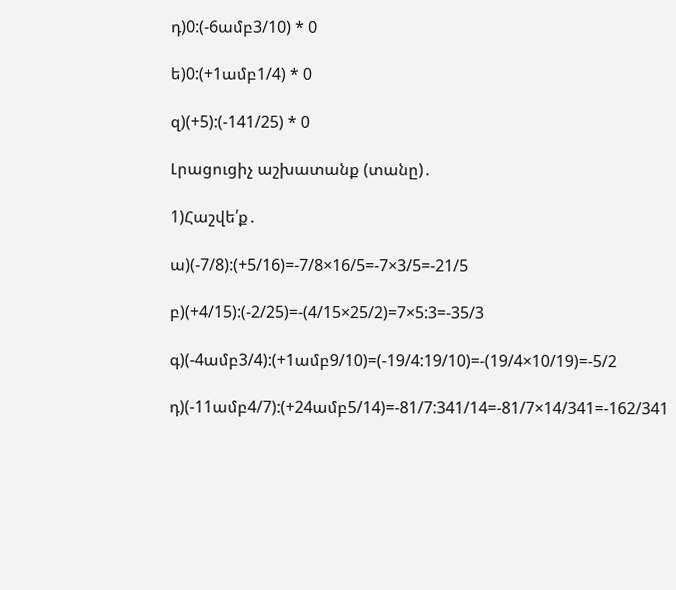դ)0:(-6ամբ3/10) * 0

ե)0:(+1ամբ1/4) * 0

զ)(+5):(-141/25) * 0

Լրացուցիչ աշխատանք (տանը)․

1)Հաշվե՛ք․

ա)(-7/8):(+5/16)=-7/8×16/5=-7×3/5=-21/5

բ)(+4/15):(-2/25)=-(4/15×25/2)=7×5:3=-35/3

գ)(-4ամբ3/4):(+1ամբ9/10)=(-19/4:19/10)=-(19/4×10/19)=-5/2

դ)(-11ամբ4/7):(+24ամբ5/14)=-81/7:341/14=-81/7×14/341=-162/341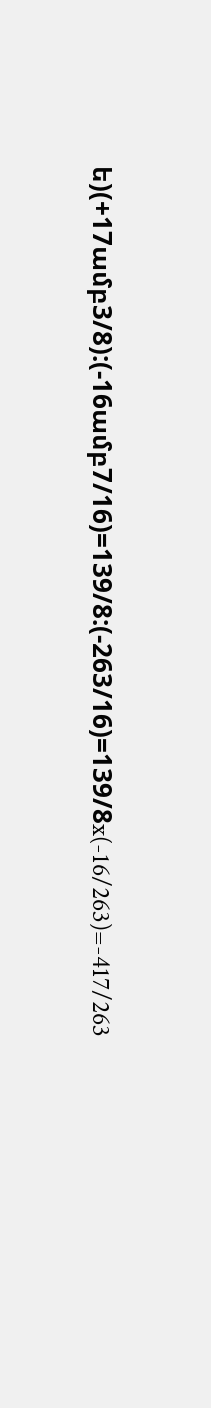ե)(+17ամբ3/8):(-16ամբ7/16)=139/8:(-263/16)=139/8x(-16/263)=-417/263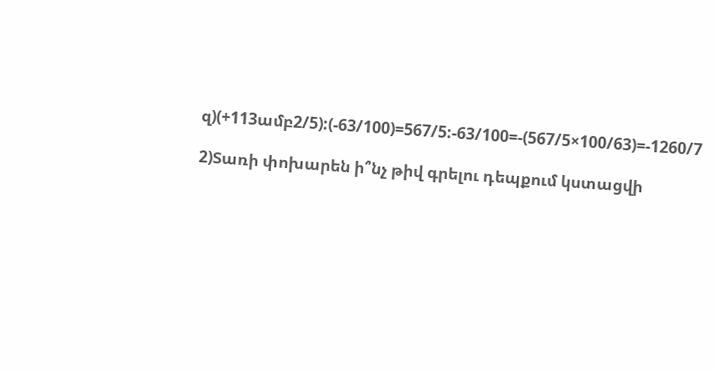զ)(+113ամբ2/5):(-63/100)=567/5:-63/100=-(567/5×100/63)=-1260/7

2)Տառի փոխարեն ի՞նչ թիվ գրելու դեպքում կստացվի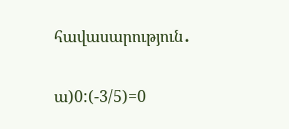հավասարություն․

ա)0:(-3/5)=0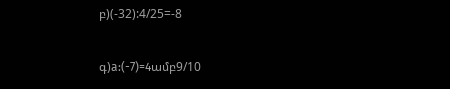բ)(-32):4/25=-8

գ)a:(-7)=4ամբ9/10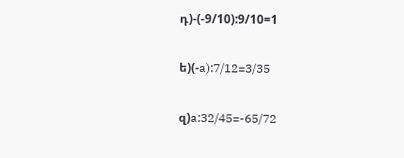դ)-(-9/10):9/10=1

ե)(-a):7/12=3/35

զ)a:32/45=-65/72